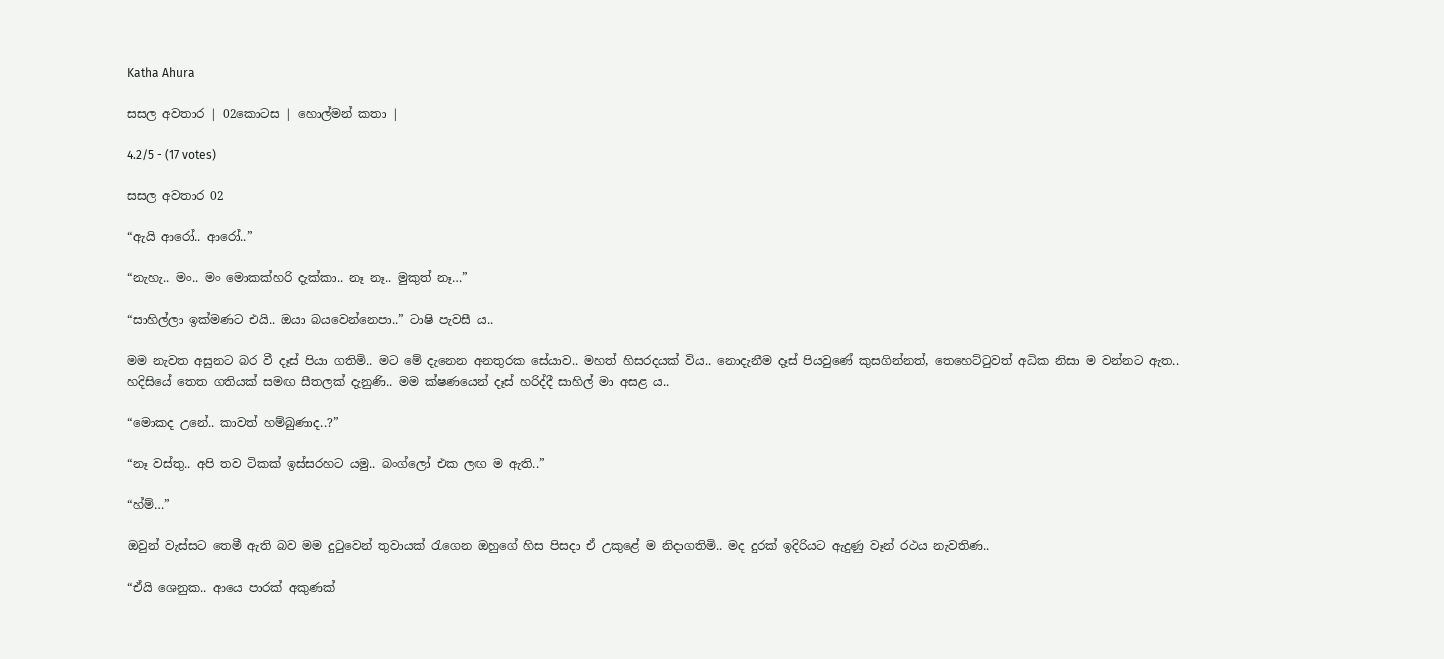Katha Ahura

සසල අවතාර | 02කොටස | හොල්මන් කතා |

4.2/5 - (17 votes)

සසල අවතාර 02

“ඇයි ආරෝ.. ආරෝ..”

“නැහැ.. මං.. මං මොකක්හරි දැක්කා.. නෑ නෑ.. මුකුත් නෑ…”

“සාහිල්ලා ඉක්මණට එයි.. ඔයා බයවෙන්නෙපා..” ටාෂි පැවසී ය..

මම නැවත අසුනට බර වී දෑස් පියා ගතිමි.. මට මේ දැනෙන අනතුරක සේයාව.. මහත් හිසරදයක් විය.. නොදැනීම දෑස් පියවුණේ කුසගින්නත්, තෙහෙට්ටුවත් අධික නිසා ම වන්නට ඇත.. හදිසියේ තෙත ගතියක් සමඟ සීතලක් දැනුණි.. මම ක්ෂණයෙන් දෑස් හරිද්දී සාහිල් මා අසළ ය..

“මොකද උනේ.. කාවත් හම්බුණාද..?”

“නෑ වස්තු.. අපි තව ටිකක් ඉස්සරහට යමු.. බංග්ලෝ එක ලඟ ම ඇති..”

“හ්ම්…”

ඔවුන් වැස්සට තෙමී ඇති බව මම දුටුවෙන් තුවායක් රැගෙන ඔහුගේ හිස පිසදා ඒ උකුළේ ම නිදාගතිමි.. මද දුරක් ඉදිරියට ඇදුණු වෑන් රථය නැවතිණ..

“ඒයි ශෙනුක.. ආයෙ පාරක් අකුණක්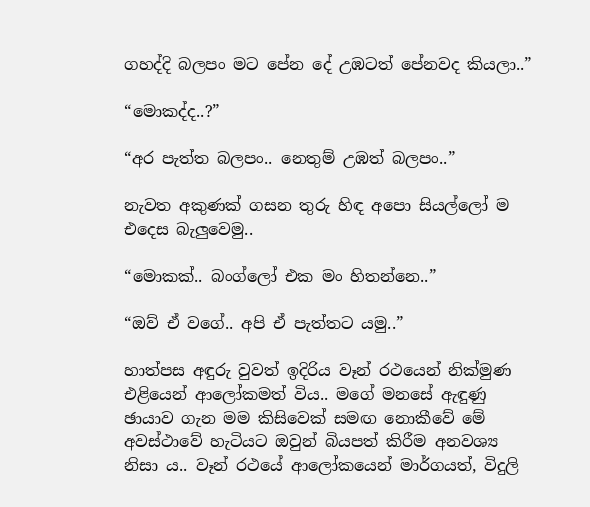ගහද්දි බලපං මට පේන දේ උඹටත් පේනවද කියලා..”

“මොකද්ද..?”

“අර පැත්ත බලපං.. නෙතුම් උඹත් බලපං..”

නැවත අකුණක් ගසන තුරු හිඳ අපො සියල්ලෝ ම එදෙස බැලුවෙමු..

“මොකක්.. බංග්ලෝ එක මං හිතන්නෙ..”

“ඔව් ඒ වගේ.. අපි ඒ පැත්තට යමු..”

හාත්පස අඳුරු වුවත් ඉදිරිය වෑන් රථයෙන් නික්මුණ එළියෙන් ආලෝකමත් විය.. මගේ මනසේ ඇඳුණු ඡායාව ගැන මම කිසිවෙක් සමඟ නොකීවේ මේ අවස්ථාවේ හැටියට ඔවුන් බියපත් කිරීම අනවශ්‍ය නිසා ය.. වෑන් රථයේ ආලෝකයෙන් මාර්ගයත්, විදුලි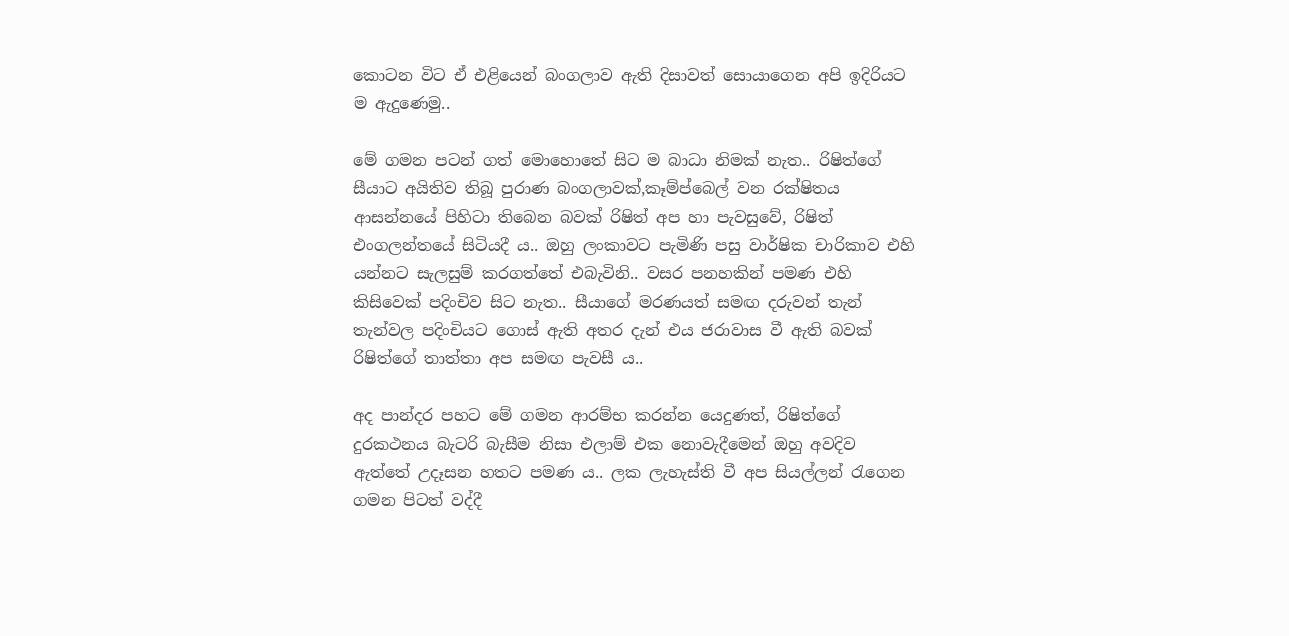කොටන විට ඒ එළියෙන් බංගලාව ඇති දිසාවත් සොයාගෙන අපි ඉදිරියට ම ඇදුණෙමු..

මේ ගමන පටන් ගත් මොහොතේ සිට ම බාධා නිමක් නැත.. රිෂිත්ගේ සීයාට අයිතිව තිබූ පුරාණ බංගලාවක්,කෑම්ප්බෙල් වන රක්ෂිතය ආසන්නයේ පිහිටා තිබෙන බවක් රිෂිත් අප හා පැවසුවේ, රිෂිත් එංගලන්තයේ සිටියදී ය.. ඔහු ලංකාවට පැමිණි පසු වාර්ෂික චාරිකාව එහි යන්නට සැලසුම් කරගත්තේ එබැවිනි.. වසර පනහකින් පමණ එහි කිසිවෙක් පදිංචිව සිට නැත.. සීයාගේ මරණයත් සමඟ දරුවන් තැන් තැන්වල පදිංචියට ගොස් ඇති අතර දැන් එය ජරාවාස වී ඇති බවක් රිෂිත්ගේ තාත්තා අප සමඟ පැවසී ය..

අද පාන්දර පහට මේ ගමන ආරම්භ කරන්න යෙදුණත්, රිෂිත්ගේ දුරකථනය බැටරි බැසීම නිසා එලාම් එක නොවැදීමෙන් ඔහු අවදිව ඇත්තේ උදෑසන හතට පමණ ය.. ලක ලැහැස්ති වී අප සියල්ලන් රැගෙන ගමන පිටත් වද්දී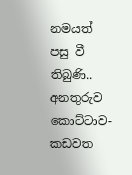නමයත් පසු වී තිබුණි.. අනතුරුව කොට්ටාව-කඩවත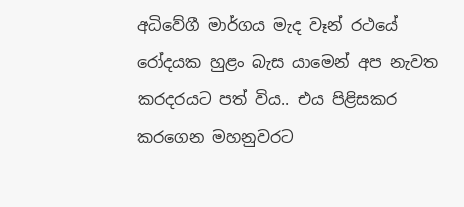අධිවේගී මාර්ගය මැද වෑන් රථයේ රෝදයක හුළං බැස යාමෙන් අප නැවත කරදරයට පත් විය.. එය පිළිසකර කරගෙන මහනුවරට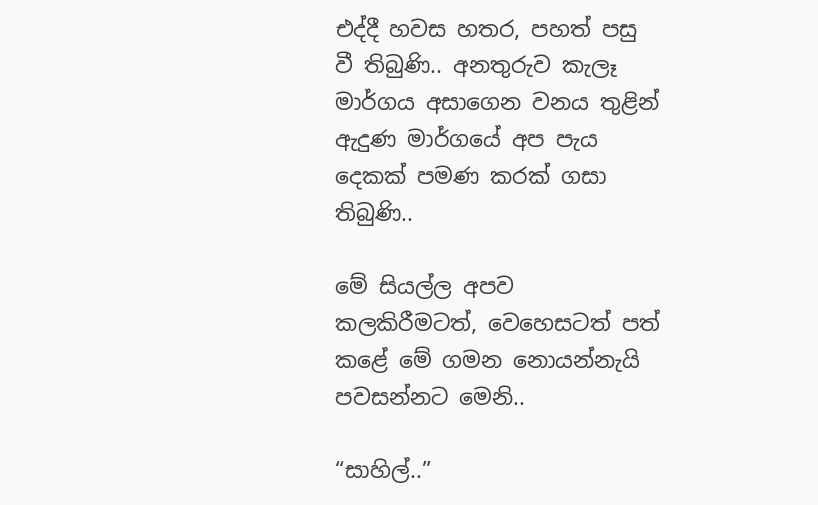එද්දී හවස හතර, පහත් පසු වී තිබුණි.. අනතුරුව කැලෑ මාර්ගය අසාගෙන වනය තුළින් ඇදුණ මාර්ගයේ අප පැය දෙකක් පමණ කරක් ගසා තිබුණි..

මේ සියල්ල අපව කලකිරීමටත්, වෙහෙසටත් පත් කළේ මේ ගමන නොයන්නැයි පවසන්නට මෙනි..

“සාහිල්..”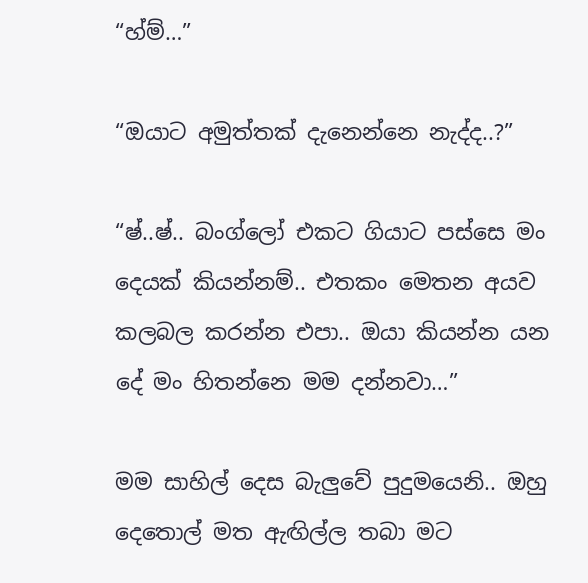“හ්ම්…”

“ඔයාට අමුත්තක් දැනෙන්නෙ නැද්ද..?”

“ෂ්..ෂ්.. බංග්ලෝ එකට ගියාට පස්සෙ මං දෙයක් කියන්නම්.. එතකං මෙතන අයව කලබල කරන්න එපා.. ඔයා කියන්න යන දේ මං හිතන්නෙ මම දන්නවා…”

මම සාහිල් දෙස බැලුවේ පුදුමයෙනි.. ඔහු දෙතොල් මත ඇඟිල්ල තබා මට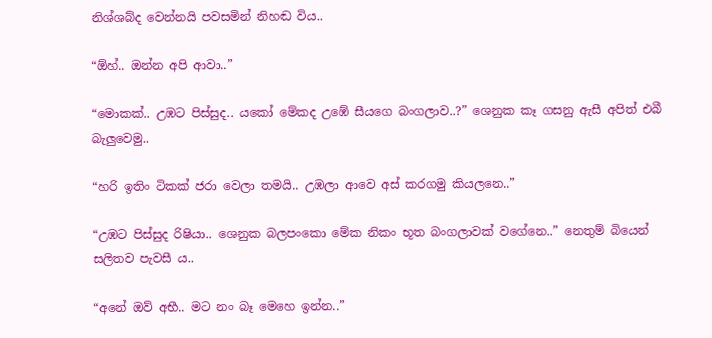නිශ්ශබ්ද වෙන්නයි පවසමින් නිහඬ විය..

“ඕහ්.. ඔන්න අපි ආවා..”

“මොකක්.. උඹට පිස්සුද.. යකෝ මේකද උඹේ සීයගෙ බංගලාව..?” ශෙනුක කෑ ගසනු ඇසී අපිත් එබී බැලුවෙමු..

“හරි ඉතිං ටිකක් ජරා වෙලා තමයි.. උඹලා ආවෙ අස් කරගමු කියලනෙ..”

“උඹට පිස්සුද රිෂියා.. ශෙනුක බලපංකො මේක නිකං භූත බංගලාවක් වගේනෙ..” නෙතුම් බියෙන් සලිතව පැවසී ය..

“අනේ ඔව් අභී.. මට නං බෑ මෙහෙ ඉන්න..”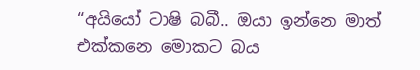“අයියෝ ටාෂි බබී.. ඔයා ඉන්නෙ මාත් එක්කනෙ මොකට බය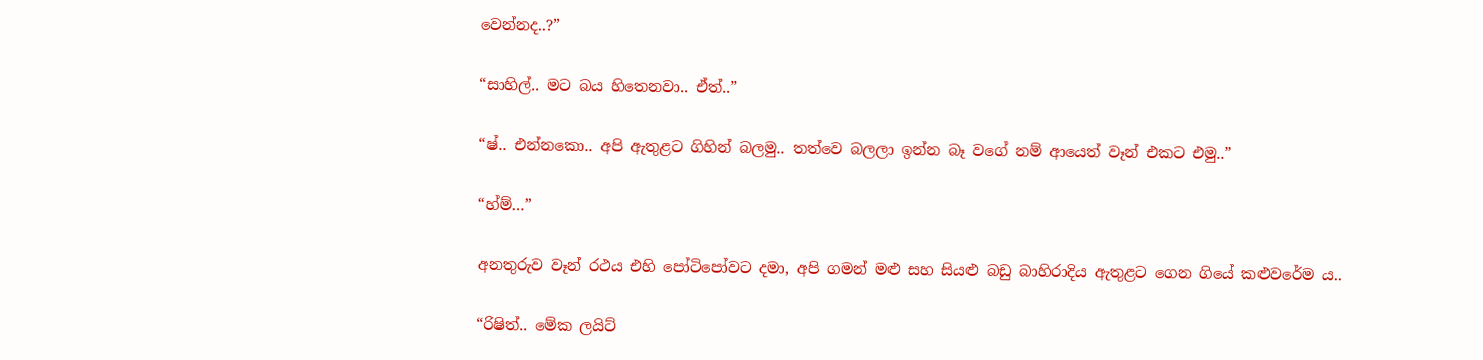වෙන්නද..?”

“සාහිල්.. මට බය හිතෙනවා.. ඒත්..”

“ෂ්.. එන්නකො.. අපි ඇතුළට ගිහින් බලමු.. තත්වෙ බලලා ඉන්න බෑ වගේ නම් ආයෙත් වෑන් එකට එමු..”

“හ්ම්…”

අනතුරුව වෑන් රථය එහි පෝටිපෝවට දමා, අපි ගමන් මළු සහ සියළු බඩු බාහිරාදිය ඇතුළට ගෙන ගියේ කළුවරේම ය..

“රිෂිත්.. මේක ලයිට්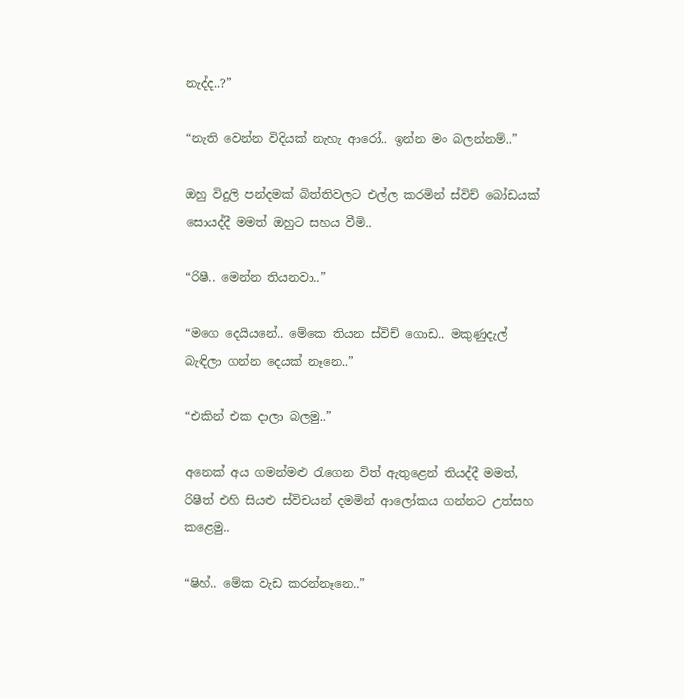නැද්ද..?”

“නැති වෙන්න විදියක් නැහැ ආරෝ.. ඉන්න මං බලන්නම්..”

ඔහු විදුලි පන්දමක් බිත්තිවලට එල්ල කරමින් ස්විච් බෝඩයක් සොයද්දී මමත් ඔහුට සහය වීමි..

“රිෂී.. මෙන්න තියනවා..”

“මගෙ දෙයියනේ.. මේකෙ තියන ස්විච් ගොඩ.. මකුණුදැල් බැඳිලා ගන්න දෙයක් නෑනෙ..”

“එකින් එක දාලා බලමු..”

අනෙක් අය ගමන්මළු රැගෙන විත් ඇතුළෙන් තියද්දී මමත්, රිෂීත් එහි සියළු ස්විචයන් දමමින් ආලෝකය ගන්නට උත්සහ කළෙමු..

“ෂිහ්.. මේක වැඩ කරන්නෑනෙ..”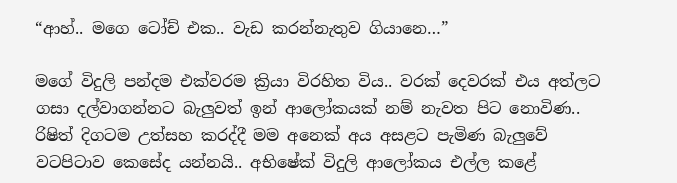“ආහ්.. මගෙ ටෝච් එක.. වැඩ කරන්නැතුව ගියානෙ…”

මගේ විදුලි පන්දම එක්වරම ක්‍රියා විරහිත විය.. වරක් දෙවරක් එය අත්ලට ගසා දල්වාගන්නට බැලුවත් ඉන් ආලෝකයක් නම් නැවත පිට නොවිණ.. රිෂිත් දිගටම උත්සහ කරද්දී මම අනෙක් අය අසළට පැමිණ බැලුවේ වටපිටාව කෙසේද යන්නයි.. අභිෂේක් විදුලි ආලෝකය එල්ල කළේ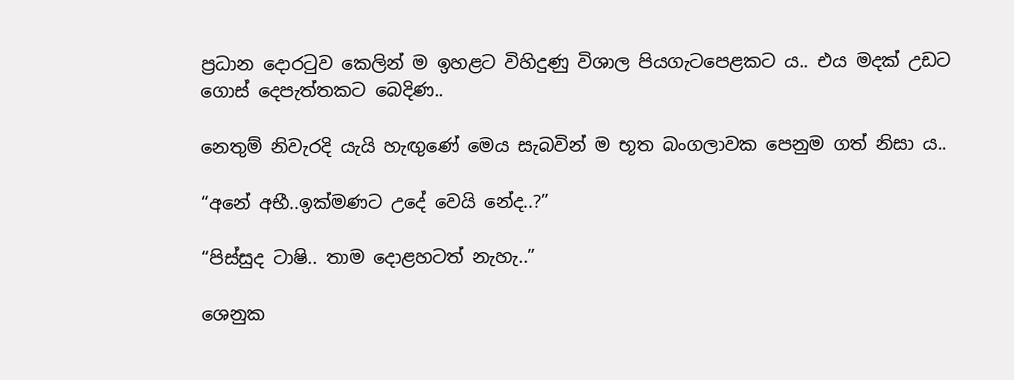ප්‍රධාන දොරටුව කෙලින් ම ඉහළට විහිදුණු විශාල පියගැටපෙළකට ය.. එය මදක් උඩට ගොස් දෙපැත්තකට බෙදිණ..

නෙතුම් නිවැරදි යැයි හැඟුණේ මෙය සැබවින් ම භූත බංගලාවක පෙනුම ගත් නිසා ය..

“අනේ අභී..ඉක්මණට උදේ වෙයි නේද..?”

“පිස්සුද ටාෂි.. තාම දොළහටත් නැහැ..”

ශෙනුක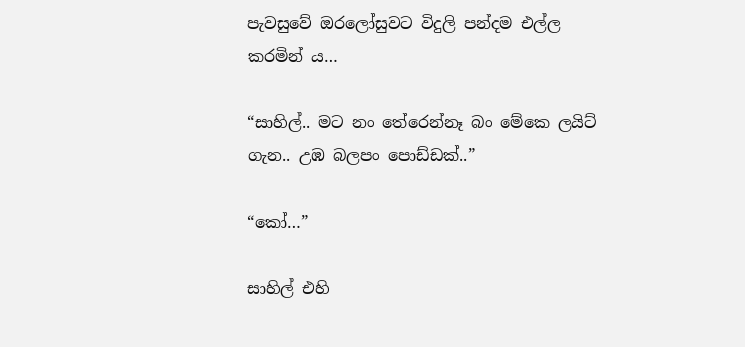පැවසුවේ ඔරලෝසුවට විදුලි පන්දම එල්ල කරමින් ය…

“සාහිල්.. මට නං තේරෙන්නෑ බං මේකෙ ලයිට් ගැන.. උඹ බලපං පොඩ්ඩක්..”

“කෝ…”

සාහිල් එහි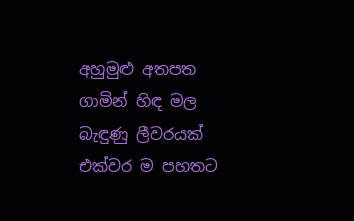අහුමුළු අතපත ගාමින් හිඳ මල බැඳුණු ලීවරයක් එක්වර ම පහතට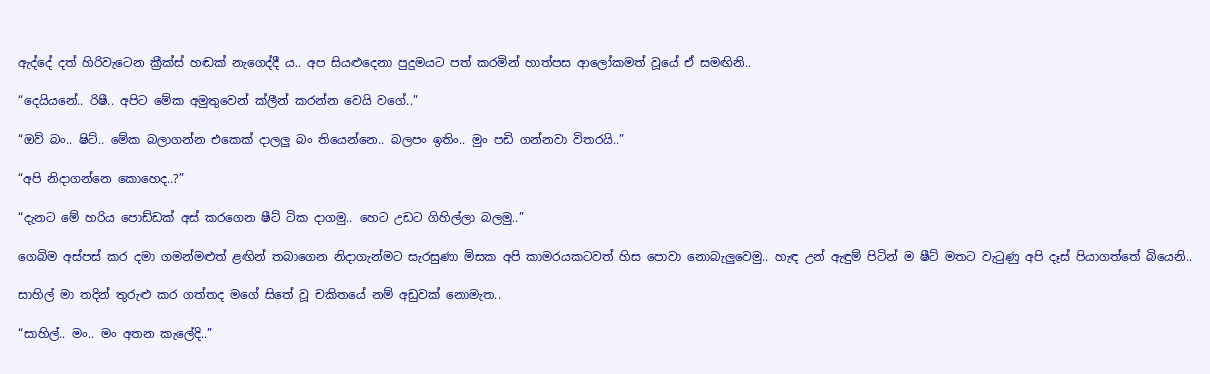ඇද්දේ දත් හිරිවැටෙන ක්‍රීක්ස් හඬක් නැගෙද්දී ය.. අප සියළුදෙනා පුදුමයට පත් කරමින් හාත්පස ආලෝකමත් වූයේ ඒ සමඟිනි..

“දෙයියනේ.. රිෂී.. අපිට මේක අමුතුවෙන් ක්ලීන් කරන්න වෙයි වගේ..”

“ඔව් බං.. ෂිට්.. මේක බලාගන්න එකෙක් දාලලු බං තියෙන්නෙ.. බලපං ඉතිං.. මුං පඩි ගන්නවා විතරයි..”

“අපි නිදාගන්නෙ කොහෙද..?”

“දැනට මේ හරිය පොඩ්ඩක් අස් කරගෙන ෂීට් ටික දාගමු.. හෙට උඩට ගිහිල්ලා බලමු..”

ගෙබිම අස්පස් කර දමා ගමන්මළුත් ළඟින් තබාගෙන නිදාගැන්මට සැරසුණා මිසක අපි කාමරයකටවත් හිස පොවා නොබැලුවෙමු.. හැඳ උන් ඇඳුම් පිටින් ම ෂීට් මතට වැටුණු අපි දෑස් පියාගත්තේ බියෙනි..

සාහිල් මා තදින් තුරුළු කර ගත්තද මගේ සිතේ වූ චකිතයේ නම් අඩුවක් නොමැත..

“සාහිල්.. මං.. මං අතන කැලේදි..”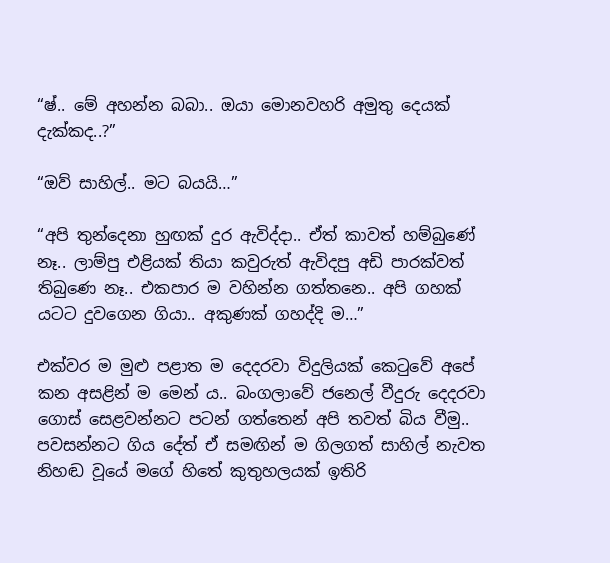“ෂ්.. මේ අහන්න බබා.. ඔයා මොනවහරි අමුතු දෙයක් දැක්කද..?”

“ඔව් සාහිල්.. මට බයයි…”

“අපි තුන්දෙනා හුඟක් දුර ඇවිද්දා.. ඒත් කාවත් හම්බුණේ නෑ.. ලාම්පු එළියක් තියා කවුරුත් ඇවිදපු අඩි පාරක්වත් තිබුණෙ නෑ.. එකපාර ම වහින්න ගත්තනෙ.. අපි ගහක් යටට දුවගෙන ගියා.. අකුණක් ගහද්දි ම…”

එක්වර ම මුළු පළාත ම දෙදරවා විදුලියක් කෙටුවේ අපේ කන අසළින් ම මෙන් ය.. බංගලාවේ ජනෙල් වීදුරු දෙදරවා ගොස් සෙළවන්නට පටන් ගත්තෙන් අපි තවත් බිය වීමු.. පවසන්නට ගිය දේත් ඒ සමඟින් ම ගිලගත් සාහිල් නැවත නිහඬ වූයේ මගේ හිතේ කුතුහලයක් ඉතිරි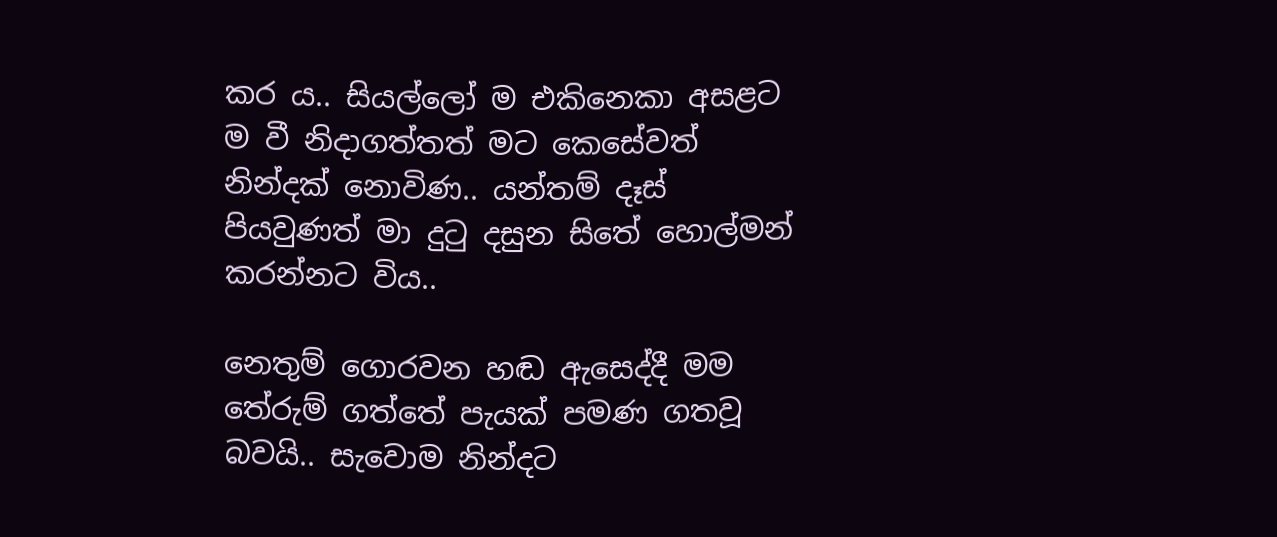කර ය.. සියල්ලෝ ම එකිනෙකා අසළට ම වී නිදාගත්තත් මට කෙසේවත් නින්දක් නොවිණ.. යන්තම් දෑස් පියවුණත් මා දුටු දසුන සිතේ හොල්මන් කරන්නට විය..

නෙතුම් ගොරවන හඬ ඇසෙද්දී මම තේරුම් ගත්තේ පැයක් පමණ ගතවූ බවයි.. සැවොම නින්දට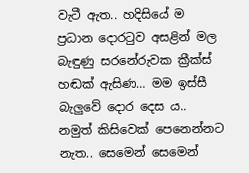වැටී ඇත.. හදිසියේ ම ප්‍රධාන දොරටුව අසළින් මල බැඳුණු සරනේරුවක ක්‍රීක්ස් හඬක් ඇසිණ… මම ඉස්සී බැලුවේ දොර දෙස ය.. නමුත් කිසිවෙක් පෙනෙන්නට නැත.. සෙමෙන් සෙමෙන්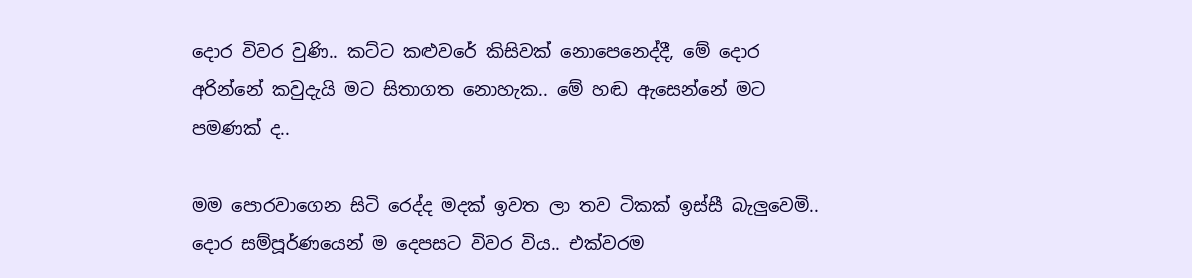දොර විවර වුණි.. කට්ට කළුවරේ කිසිවක් නොපෙනෙද්දී, මේ දොර අරින්නේ කවුදැයි මට සිතාගත නොහැක.. මේ හඬ ඇසෙන්නේ මට පමණක් ද..

මම පොරවාගෙන සිටි රෙද්ද මදක් ඉවත ලා තව ටිකක් ඉස්සී බැලුවෙමි.. දොර සම්පූර්ණයෙන් ම දෙපසට විවර විය.. එක්වරම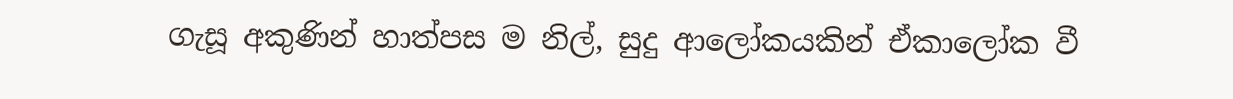ගැසූ අකුණින් හාත්පස ම නිල්, සුදු ආලෝකයකින් ඒකාලෝක වී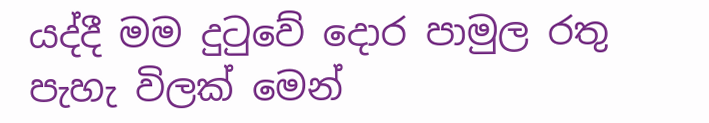යද්දී මම දුටුවේ දොර පාමුල රතු පැහැ විලක් මෙන්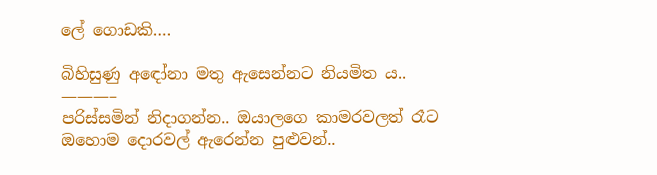ලේ ගොඩකි….

බිහිසුණු අඳෝනා මතු ඇසෙන්නට නියමිත ය..
———–
පරිස්සමින් නිදාගන්න.. ඔයාලගෙ කාමරවලත් රෑට ඔහොම දොරවල් ඇරෙන්න පුළුවන්..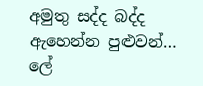අමුතු සද්ද බද්ද ඇහෙන්න පුළුවන්… ලේ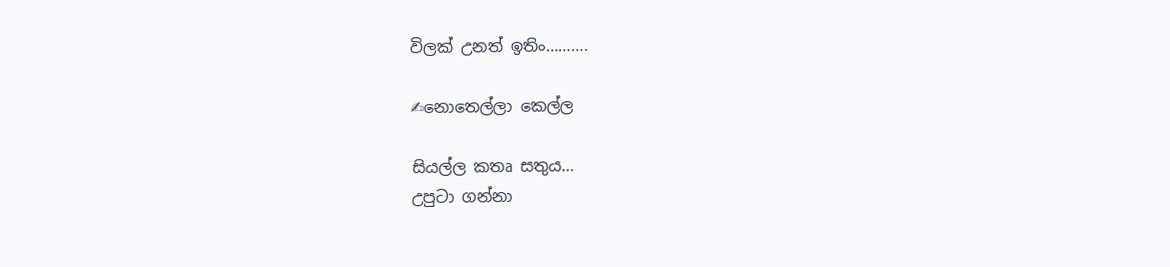විලක් උනත් ඉතිං……….

✍නොතෙල්ලා කෙල්ල

සියල්ල කතෘ සතුය…
උපුටා ගන්නා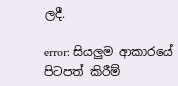ලදී.

error: සියලුම ආකාරයේ පිටපත් කිරීම්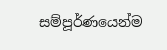සම්පූර්ණයෙන්ම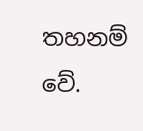තහනම් වේ.